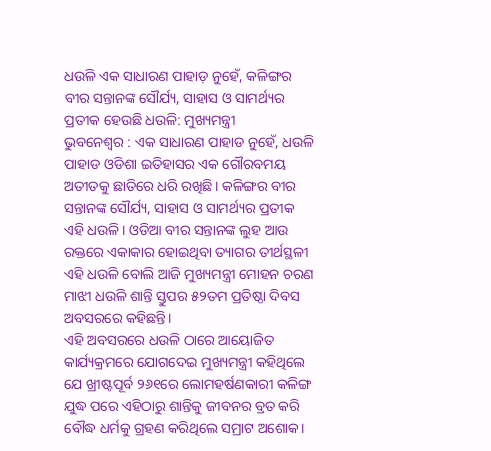ଧଉଳି ଏକ ସାଧାରଣ ପାହାଡ଼ ନୁହେଁ, କଳିଙ୍ଗର ବୀର ସନ୍ତାନଙ୍କ ସୌର୍ଯ୍ୟ, ସାହାସ ଓ ସାମର୍ଥ୍ୟର ପ୍ରତୀକ ହେଉଛି ଧଉଳି: ମୁଖ୍ୟମନ୍ତ୍ରୀ
ଭୁବନେଶ୍ୱର : ଏକ ସାଧାରଣ ପାହାଡ ନୁହେଁ, ଧଉଳି ପାହାଡ ଓଡିଶା ଇତିହାସର ଏକ ଗୌରବମୟ ଅତୀତକୁ ଛାତିରେ ଧରି ରଖିଛି। କଳିଙ୍ଗର ବୀର ସନ୍ତାନଙ୍କ ସୌର୍ଯ୍ୟ, ସାହାସ ଓ ସାମର୍ଥ୍ୟର ପ୍ରତୀକ ଏହି ଧଉଳି। ଓଡିଆ ବୀର ସନ୍ତାନଙ୍କ ଲୁହ ଆଉ ରକ୍ତରେ ଏକାକାର ହୋଇଥିବା ତ୍ୟାଗର ତୀର୍ଥସ୍ଥଳୀ ଏହି ଧଉଳି ବୋଲି ଆଜି ମୁଖ୍ୟମନ୍ତ୍ରୀ ମୋହନ ଚରଣ ମାଝୀ ଧଉଳି ଶାନ୍ତି ସ୍ତୁପର ୫୨ତମ ପ୍ରତିଷ୍ଠା ଦିବସ ଅବସରରେ କହିଛନ୍ତି।
ଏହି ଅବସରରେ ଧଉଳି ଠାରେ ଆୟୋଜିତ କାର୍ଯ୍ୟକ୍ରମରେ ଯୋଗଦେଇ ମୁଖ୍ୟମନ୍ତ୍ରୀ କହିଥିଲେ ଯେ ଖ୍ରୀଷ୍ଟପୂର୍ବ ୨୬୧ରେ ଲୋମହର୍ଷଣକାରୀ କଳିଙ୍ଗ ଯୁଦ୍ଧ ପରେ ଏହିଠାରୁ ଶାନ୍ତିକୁ ଜୀବନର ବ୍ରତ କରି ବୌଦ୍ଧ ଧର୍ମକୁ ଗ୍ରହଣ କରିଥିଲେ ସମ୍ରାଟ ଅଶୋକ।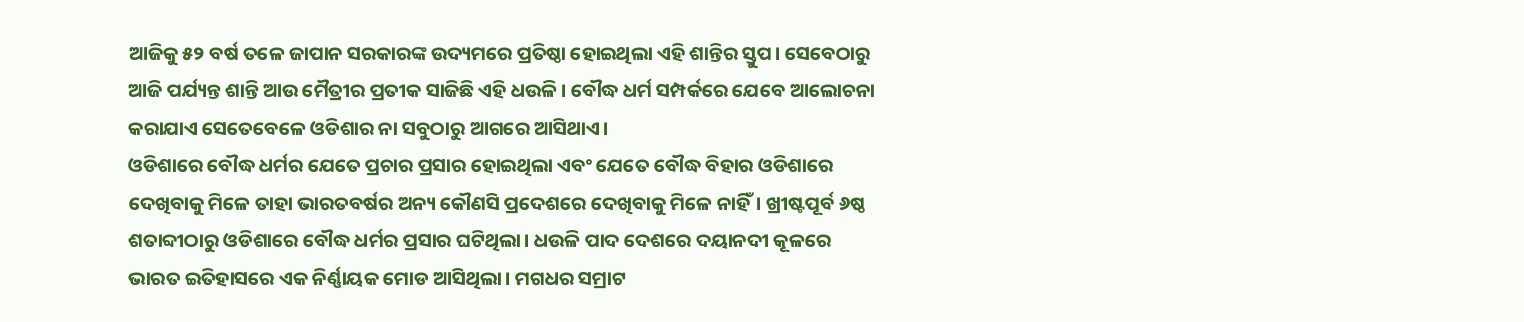ଆଜିକୁ ୫୨ ବର୍ଷ ତଳେ ଜାପାନ ସରକାରଙ୍କ ଉଦ୍ୟମରେ ପ୍ରତିଷ୍ଠା ହୋଇଥିଲା ଏହି ଶାନ୍ତିର ସ୍ତୁପ। ସେବେଠାରୁ ଆଜି ପର୍ଯ୍ୟନ୍ତ ଶାନ୍ତି ଆଉ ମୈତ୍ରୀର ପ୍ରତୀକ ସାଜିଛି ଏହି ଧଉଳି। ବୌଦ୍ଧ ଧର୍ମ ସମ୍ପର୍କରେ ଯେବେ ଆଲୋଚନା କରାଯାଏ ସେତେବେଳେ ଓଡିଶାର ନା ସବୁଠାରୁ ଆଗରେ ଆସିଥାଏ।
ଓଡିଶାରେ ବୌଦ୍ଧ ଧର୍ମର ଯେତେ ପ୍ରଚାର ପ୍ରସାର ହୋଇଥିଲା ଏବଂ ଯେତେ ବୌଦ୍ଧ ବିହାର ଓଡିଶାରେ ଦେଖିବାକୁ ମିଳେ ତାହା ଭାରତବର୍ଷର ଅନ୍ୟ କୌଣସି ପ୍ରଦେଶରେ ଦେଖିବାକୁ ମିଳେ ନାହିଁ। ଖ୍ରୀଷ୍ଟପୂର୍ବ ୬ଷ୍ଠ ଶତାବ୍ଦୀଠାରୁ ଓଡିଶାରେ ବୌଦ୍ଧ ଧର୍ମର ପ୍ରସାର ଘଟିଥିଲା। ଧଉଳି ପାଦ ଦେଶରେ ଦୟାନଦୀ କୂଳରେ ଭାରତ ଇତିହାସରେ ଏକ ନିର୍ଣ୍ଣାୟକ ମୋଡ ଆସିଥିଲା। ମଗଧର ସମ୍ରାଟ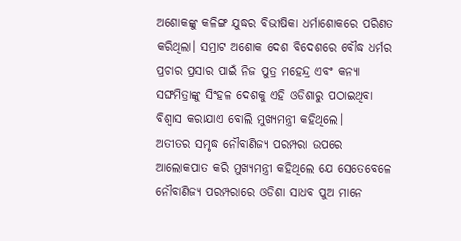ଅଶୋକଙ୍କୁ କଳିଙ୍ଗ ଯୁଦ୍ଧର ବିଭୀଷିକା ଧର୍ମାଶୋକରେ ପରିଣତ କରିଥିଲା। ସମ୍ରାଟ ଅଶୋକ ଦେଶ ବିଦେଶରେ ବୌଦ୍ଧ ଧର୍ମର ପ୍ରଚାର ପ୍ରସାର ପାଇଁ ନିଜ ପୁତ୍ର ମହେନ୍ଦ୍ର ଏବଂ କନ୍ୟା ସଙ୍ଘମିତ୍ରାଙ୍କୁ ସିଂହଳ ଦେଶକୁ ଏହି ଓଡିଶାରୁ ପଠାଇଥିବା ବିଶ୍ବାସ କରାଯାଏ ବୋଲି ମୁଖ୍ୟମନ୍ତ୍ରୀ କହିଥିଲେ।
ଅତୀତର ସମୃଦ୍ଧ ନୌବାଣିଜ୍ୟ ପରମ୍ପରା ଉପରେ ଆଲୋକପାତ କରି ମୁଖ୍ୟମନ୍ତ୍ରୀ କହିଥିଲେ ଯେ ସେତେବେଳେ ନୌବାଣିଜ୍ୟ ପରମ୍ପରାରେ ଓଡିଶା ସାଧବ ପୁଅ ମାନେ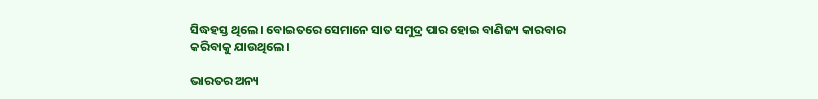ସିଦ୍ଧହସ୍ତ ଥିଲେ। ବୋଇତରେ ସେମାନେ ସାତ ସମୁଦ୍ର ପାର ହୋଇ ବାଣିଜ୍ୟ କାରବାର କରିବାକୁ ଯାଉଥିଲେ।

ଭାରତର ଅନ୍ୟ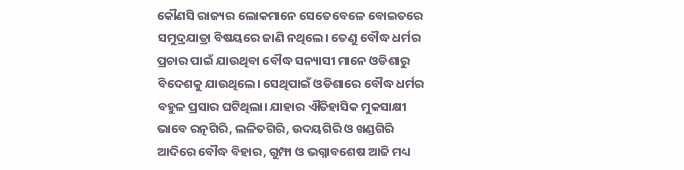କୌଣସି ରାଜ୍ୟର ଲୋକମାନେ ସେତେବେଳେ ବୋଇତରେ ସମୁଦ୍ରଯାତ୍ରା ବିଷୟରେ ଜାଣି ନଥିଲେ। ତେଣୁ ବୌଦ୍ଧ ଧର୍ମର ପ୍ରଚାର ପାଇଁ ଯାଉଥିବା ବୌଦ୍ଧ ସନ୍ୟାସୀ ମାନେ ଓଡିଶାରୁ ବିଦେଶକୁ ଯାଉଥିଲେ। ସେଥିପାଇଁ ଓଡିଶାରେ ବୌଦ୍ଧ ଧର୍ମର ବହୁଳ ପ୍ରସାର ଘଟିଥିଲା। ଯାହାର ଐତିହାସିକ ମୁକସାକ୍ଷୀ ଭାବେ ରତ୍ନଗିରି, ଲଳିତଗିରି, ଉଦୟଗିରି ଓ ଖଣ୍ଡଗିରି ଆଦିରେ ବୌଦ୍ଧ ବିହାର, ଗୁମ୍ଫା ଓ ଭଗ୍ନାବଶେଷ ଆଜି ମଧ୍ୟ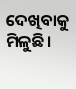ଦେଖିବାକୁ ମିଳୁଛି।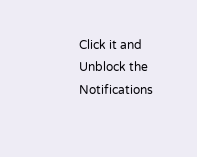Click it and Unblock the Notifications